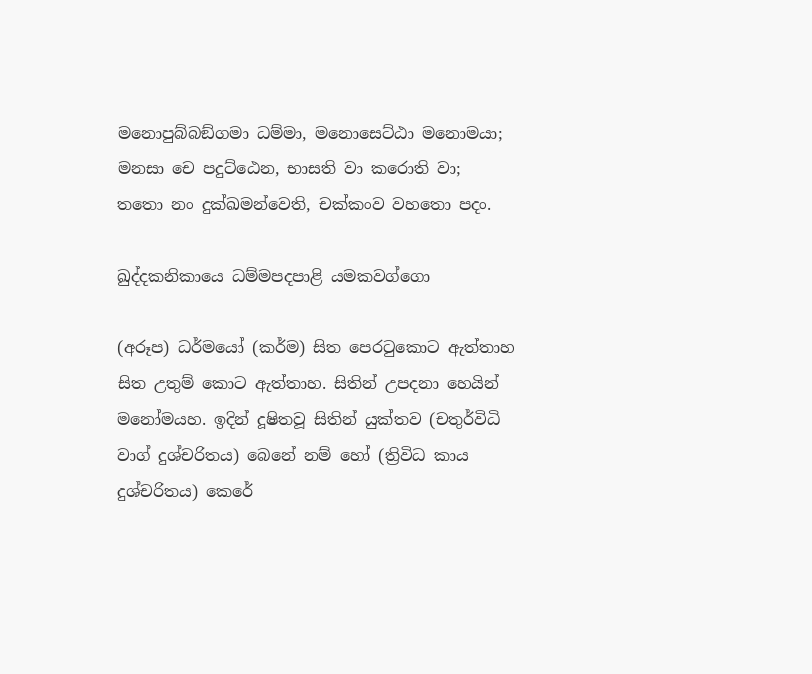මනොපුබ්බඞ්ගමා ධම්මා, මනොසෙට්ඨා මනොමයා;
මනසා චෙ පදුට්ඨෙන, භාසති වා කරොති වා;
තතො නං දුක්ඛමන්වෙති, චක්කංව වහතො පදං.

ඛුද්දකනිකායෙ ධම්මපදපාළි යමකවග්ගො

(අරූප) ධර්මයෝ (කර්ම) සිත පෙරටුකොට ඇත්තාහ සිත උතුම් කොට ඇත්තාහ. සිතින් උපදනා හෙයින් මනෝමයහ. ඉදින් දූෂිතවූ සිතින් යුක්තව (චතුර්විධි වාග් දුශ්චරිතය) බෙනේ නම් හෝ (ත්‍රිවිධ කාය දුශ්චරිතය) කෙරේ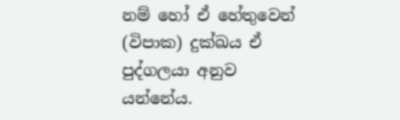නම් හෝ ඒ හේතුවෙන් (විපාක) දුක්ඛය ඒ පුද්ගලයා අනුව යන්නේය.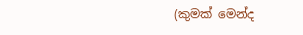(කුමක් මෙන්ද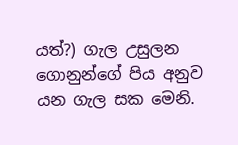යත්?) ගැල උසුලන ගොනුන්ගේ පිය අනුව යන ගැල සක මෙනි.